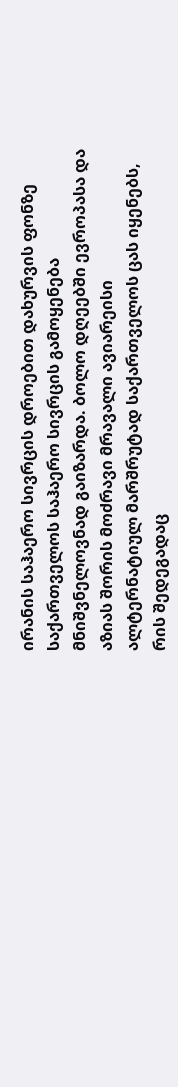ირანის საჰაერო სივრცის დროებით დახურვის ფონზე საქართველოს საჰაერო სივრცის გამოყენება მნიშვნელოვნად გაიზარდა. ბოლო დღეებში ევროპასა და აზიას შორის მოძრავი მრავალი ავიარეისი ალტერნატიულ მარშრუტად საქართველოს ცას იყენებს, რის შედეგადაც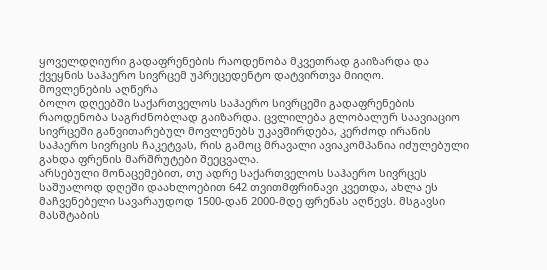ყოველდღიური გადაფრენების რაოდენობა მკვეთრად გაიზარდა და ქვეყნის საჰაერო სივრცემ უპრეცედენტო დატვირთვა მიიღო.
მოვლენების აღწერა
ბოლო დღეებში საქართველოს საჰაერო სივრცეში გადაფრენების რაოდენობა საგრძნობლად გაიზარდა. ცვლილება გლობალურ საავიაციო სივრცეში განვითარებულ მოვლენებს უკავშირდება, კერძოდ ირანის საჰაერო სივრცის ჩაკეტვას, რის გამოც მრავალი ავიაკომპანია იძულებული გახდა ფრენის მარშრუტები შეეცვალა.
არსებული მონაცემებით, თუ ადრე საქართველოს საჰაერო სივრცეს საშუალოდ დღეში დაახლოებით 642 თვითმფრინავი კვეთდა, ახლა ეს მაჩვენებელი სავარაუდოდ 1500-დან 2000-მდე ფრენას აღწევს. მსგავსი მასშტაბის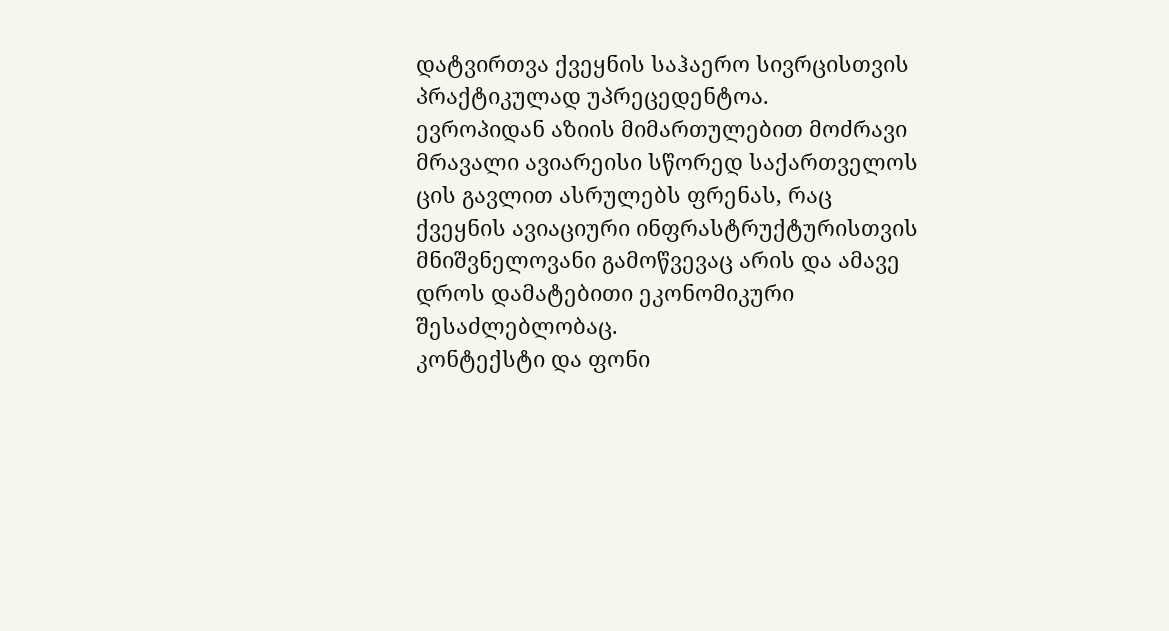დატვირთვა ქვეყნის საჰაერო სივრცისთვის პრაქტიკულად უპრეცედენტოა.
ევროპიდან აზიის მიმართულებით მოძრავი მრავალი ავიარეისი სწორედ საქართველოს ცის გავლით ასრულებს ფრენას, რაც ქვეყნის ავიაციური ინფრასტრუქტურისთვის მნიშვნელოვანი გამოწვევაც არის და ამავე დროს დამატებითი ეკონომიკური შესაძლებლობაც.
კონტექსტი და ფონი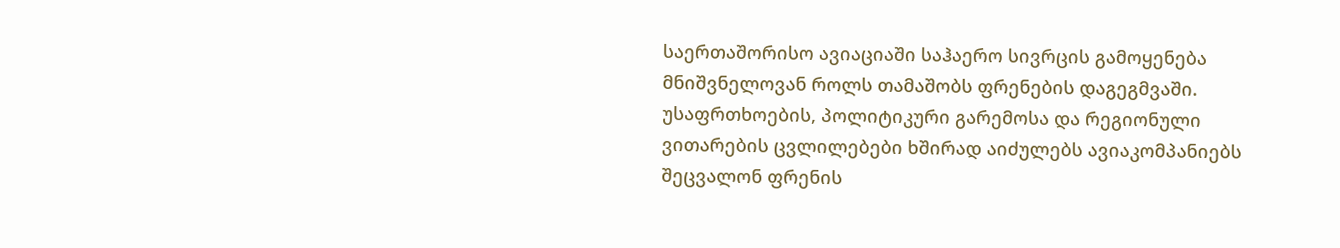საერთაშორისო ავიაციაში საჰაერო სივრცის გამოყენება მნიშვნელოვან როლს თამაშობს ფრენების დაგეგმვაში. უსაფრთხოების, პოლიტიკური გარემოსა და რეგიონული ვითარების ცვლილებები ხშირად აიძულებს ავიაკომპანიებს შეცვალონ ფრენის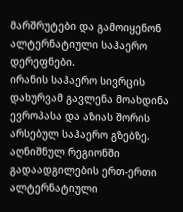მარშრუტები და გამოიყენონ ალტერნატიული საჰაერო დერეფნები.
ირანის საჰაერო სივრცის დახურვამ გავლენა მოახდინა ევროპასა და აზიას შორის არსებულ საჰაერო გზებზე. აღნიშნულ რეგიონში გადაადგილების ერთ-ერთი ალტერნატიული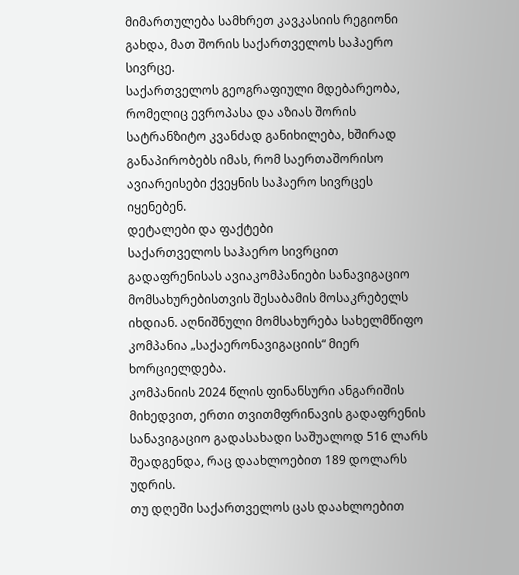მიმართულება სამხრეთ კავკასიის რეგიონი გახდა, მათ შორის საქართველოს საჰაერო სივრცე.
საქართველოს გეოგრაფიული მდებარეობა, რომელიც ევროპასა და აზიას შორის სატრანზიტო კვანძად განიხილება, ხშირად განაპირობებს იმას, რომ საერთაშორისო ავიარეისები ქვეყნის საჰაერო სივრცეს იყენებენ.
დეტალები და ფაქტები
საქართველოს საჰაერო სივრცით გადაფრენისას ავიაკომპანიები სანავიგაციო მომსახურებისთვის შესაბამის მოსაკრებელს იხდიან. აღნიშნული მომსახურება სახელმწიფო კომპანია „საქაერონავიგაციის“ მიერ ხორციელდება.
კომპანიის 2024 წლის ფინანსური ანგარიშის მიხედვით, ერთი თვითმფრინავის გადაფრენის სანავიგაციო გადასახადი საშუალოდ 516 ლარს შეადგენდა, რაც დაახლოებით 189 დოლარს უდრის.
თუ დღეში საქართველოს ცას დაახლოებით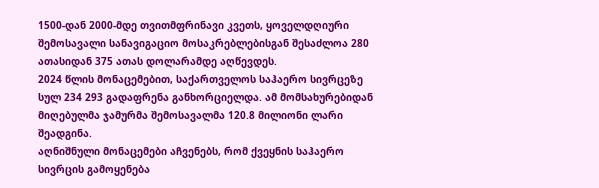1500-დან 2000-მდე თვითმფრინავი კვეთს, ყოველდღიური შემოსავალი სანავიგაციო მოსაკრებლებისგან შესაძლოა 280 ათასიდან 375 ათას დოლარამდე აღწევდეს.
2024 წლის მონაცემებით, საქართველოს საჰაერო სივრცეზე სულ 234 293 გადაფრენა განხორციელდა. ამ მომსახურებიდან მიღებულმა ჯამურმა შემოსავალმა 120.8 მილიონი ლარი შეადგინა.
აღნიშნული მონაცემები აჩვენებს, რომ ქვეყნის საჰაერო სივრცის გამოყენება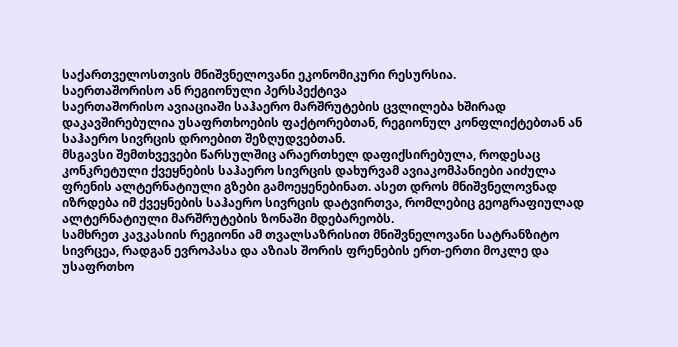საქართველოსთვის მნიშვნელოვანი ეკონომიკური რესურსია.
საერთაშორისო ან რეგიონული პერსპექტივა
საერთაშორისო ავიაციაში საჰაერო მარშრუტების ცვლილება ხშირად დაკავშირებულია უსაფრთხოების ფაქტორებთან, რეგიონულ კონფლიქტებთან ან საჰაერო სივრცის დროებით შეზღუდვებთან.
მსგავსი შემთხვევები წარსულშიც არაერთხელ დაფიქსირებულა, როდესაც კონკრეტული ქვეყნების საჰაერო სივრცის დახურვამ ავიაკომპანიები აიძულა ფრენის ალტერნატიული გზები გამოეყენებინათ. ასეთ დროს მნიშვნელოვნად იზრდება იმ ქვეყნების საჰაერო სივრცის დატვირთვა, რომლებიც გეოგრაფიულად ალტერნატიული მარშრუტების ზონაში მდებარეობს.
სამხრეთ კავკასიის რეგიონი ამ თვალსაზრისით მნიშვნელოვანი სატრანზიტო სივრცეა, რადგან ევროპასა და აზიას შორის ფრენების ერთ-ერთი მოკლე და უსაფრთხო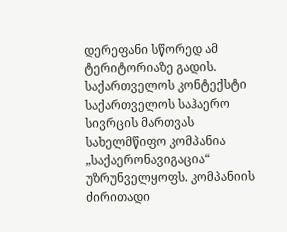დერეფანი სწორედ ამ ტერიტორიაზე გადის.
საქართველოს კონტექსტი
საქართველოს საჰაერო სივრცის მართვას სახელმწიფო კომპანია „საქაერონავიგაცია“ უზრუნველყოფს. კომპანიის ძირითადი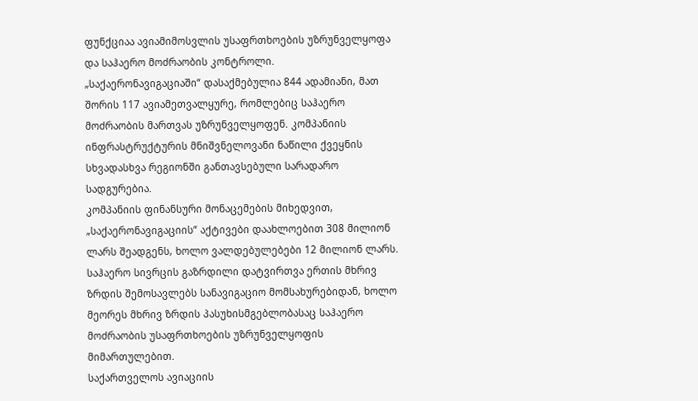ფუნქციაა ავიამიმოსვლის უსაფრთხოების უზრუნველყოფა და საჰაერო მოძრაობის კონტროლი.
„საქაერონავიგაციაში“ დასაქმებულია 844 ადამიანი, მათ შორის 117 ავიამეთვალყურე, რომლებიც საჰაერო მოძრაობის მართვას უზრუნველყოფენ. კომპანიის ინფრასტრუქტურის მნიშვნელოვანი ნაწილი ქვეყნის სხვადასხვა რეგიონში განთავსებული სარადარო სადგურებია.
კომპანიის ფინანსური მონაცემების მიხედვით, „საქაერონავიგაციის“ აქტივები დაახლოებით 308 მილიონ ლარს შეადგენს, ხოლო ვალდებულებები 12 მილიონ ლარს.
საჰაერო სივრცის გაზრდილი დატვირთვა ერთის მხრივ ზრდის შემოსავლებს სანავიგაციო მომსახურებიდან, ხოლო მეორეს მხრივ ზრდის პასუხისმგებლობასაც საჰაერო მოძრაობის უსაფრთხოების უზრუნველყოფის მიმართულებით.
საქართველოს ავიაციის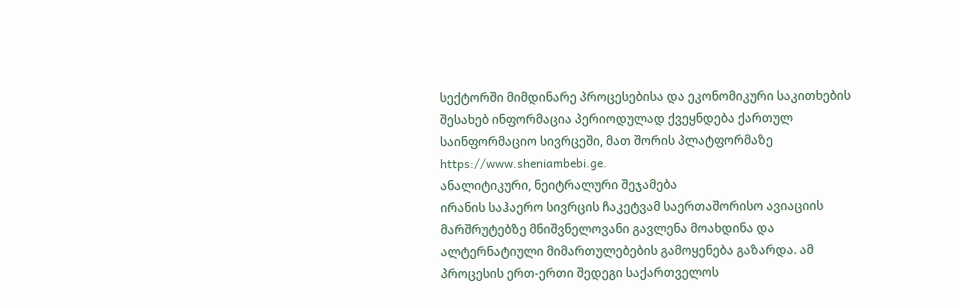სექტორში მიმდინარე პროცესებისა და ეკონომიკური საკითხების შესახებ ინფორმაცია პერიოდულად ქვეყნდება ქართულ საინფორმაციო სივრცეში, მათ შორის პლატფორმაზე https://www.sheniambebi.ge.
ანალიტიკური, ნეიტრალური შეჯამება
ირანის საჰაერო სივრცის ჩაკეტვამ საერთაშორისო ავიაციის მარშრუტებზე მნიშვნელოვანი გავლენა მოახდინა და ალტერნატიული მიმართულებების გამოყენება გაზარდა. ამ პროცესის ერთ-ერთი შედეგი საქართველოს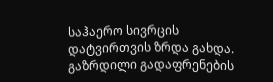საჰაერო სივრცის დატვირთვის ზრდა გახდა.
გაზრდილი გადაფრენების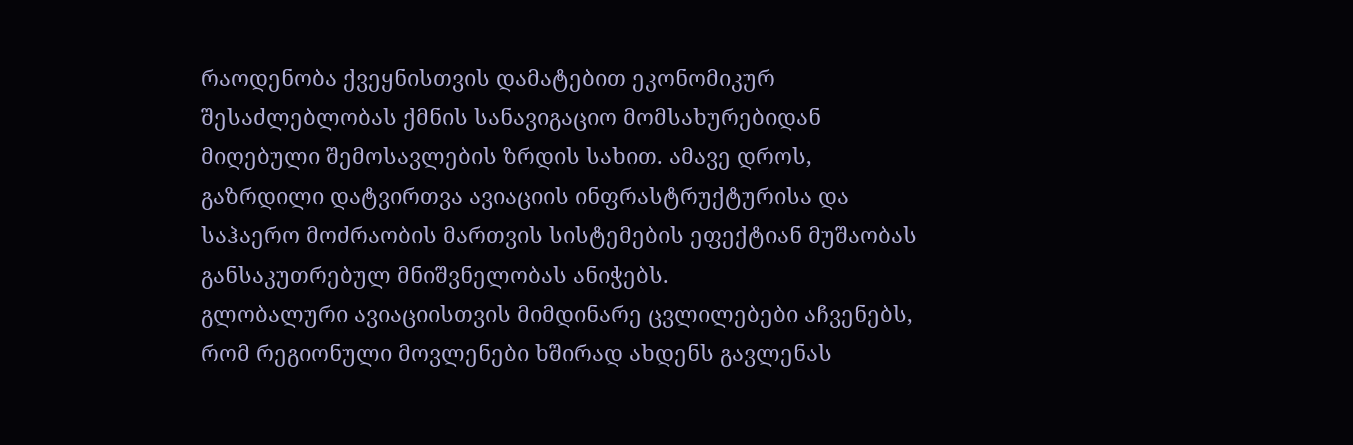რაოდენობა ქვეყნისთვის დამატებით ეკონომიკურ შესაძლებლობას ქმნის სანავიგაციო მომსახურებიდან მიღებული შემოსავლების ზრდის სახით. ამავე დროს, გაზრდილი დატვირთვა ავიაციის ინფრასტრუქტურისა და საჰაერო მოძრაობის მართვის სისტემების ეფექტიან მუშაობას განსაკუთრებულ მნიშვნელობას ანიჭებს.
გლობალური ავიაციისთვის მიმდინარე ცვლილებები აჩვენებს, რომ რეგიონული მოვლენები ხშირად ახდენს გავლენას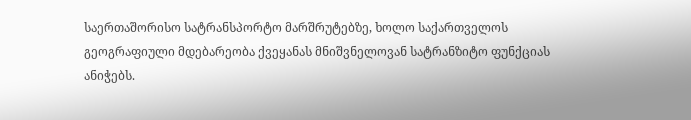საერთაშორისო სატრანსპორტო მარშრუტებზე, ხოლო საქართველოს გეოგრაფიული მდებარეობა ქვეყანას მნიშვნელოვან სატრანზიტო ფუნქციას ანიჭებს.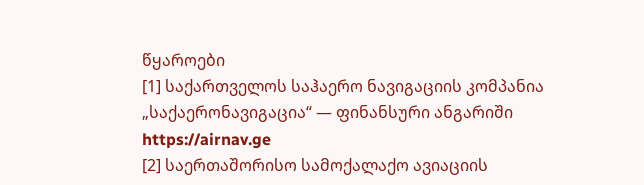წყაროები
[1] საქართველოს საჰაერო ნავიგაციის კომპანია „საქაერონავიგაცია“ — ფინანსური ანგარიში
https://airnav.ge
[2] საერთაშორისო სამოქალაქო ავიაციის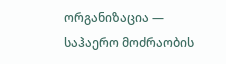ორგანიზაცია — საჰაერო მოძრაობის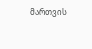მართვის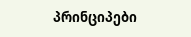პრინციპები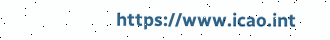https://www.icao.int